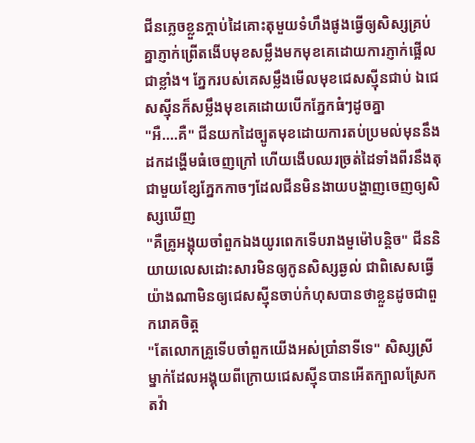ជីនភ្លេចខ្លួនក្ដាប់ដៃគោះតុមួយទំហឹងផូងធ្វើឲ្យសិស្សគ្រប់គ្នាភ្ញាក់ព្រើតងើបមុខសម្លឹងមកមុខគេដោយការភ្ញាក់ផ្អើលជាខ្លាំង។ ភ្នែករបស់គេសម្លឹងមើលមុខជេសស្ម៉ីនជាប់ ឯជេសស្ម៉ីនក៏សម្លឹងមុខគេដោយបើកភ្នែកធំៗដូចគ្នា
"អឺ....គឺ" ជីនយកដៃច្បូតមុខដោយការតប់ប្រមល់មុននឹងដកដង្ហើមធំចេញក្រៅ ហើយងើបឈរច្រត់ដៃទាំងពីរនឹងតុជាមួយខ្សែភ្នែកកាចៗដែលជីនមិនងាយបង្ហាញចេញឲ្យសិស្សឃើញ
"គឺគ្រូអង្គុយចាំពួកឯងយូរពេកទើបរាងមួម៉ៅបន្តិច" ជីននិយាយលេសដោះសារមិនឲ្យកូនសិស្សឆ្ងល់ ជាពិសេសធ្វើយ៉ាងណាមិនឲ្យជេសស្ម៉ីនចាប់កំហុសបានថាខ្លួនដូចជាពួករោគចិត្ត
"តែលោកគ្រូទើបចាំពួកយើងអស់ប្រាំនាទីទេ" សិស្សស្រីម្នាក់ដែលអង្គុយពីក្រោយជេសស្ម៉ីនបានអើតក្បាលស្រែកតវ៉ា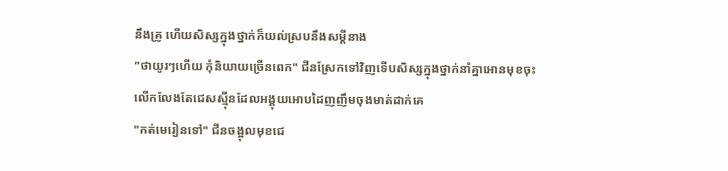នឹងគ្រូ ហើយសិស្សក្នុងថ្នាក់ក៏យល់ស្របនឹងសម្ដីនាង
"ថាយូរៗហើយ កុំនិយាយច្រើនពេក" ជីនស្រែកទៅវិញទើបសិស្សក្នុងថ្នាក់នាំគ្នាអោនមុខចុះលើកលែងតែជេសស្ម៉ីនដែលអង្គុយអោបដៃញញឹមចុងមាត់ដាក់គេ
"កត់មេរៀនទៅ" ជីនចង្អុលមុខជេ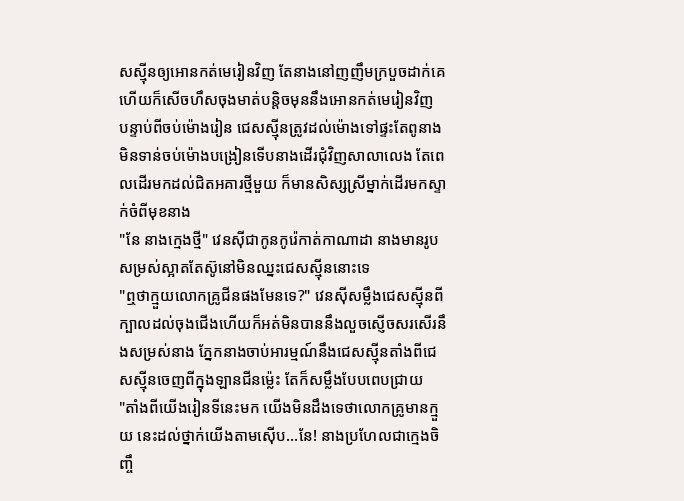សស្ម៉ីនឲ្យអោនកត់មេរៀនវិញ តែនាងនៅញញឹមក្របួចដាក់គេហើយក៏សើចហឹសចុងមាត់បន្តិចមុននឹងអោនកត់មេរៀនវិញ
បន្ទាប់ពីចប់ម៉ោងរៀន ជេសស្ម៉ីនត្រូវដល់ម៉ោងទៅផ្ទះតែពូនាងមិនទាន់ចប់ម៉ោងបង្រៀនទើបនាងដើរជុំវិញសាលាលេង តែពេលដើរមកដល់ជិតអគារថ្មីមួយ ក៏មានសិស្សស្រីម្នាក់ដើរមកស្ទាក់ចំពីមុខនាង
"នែ នាងក្មេងថ្មី" វេនស៊ីជាកូនកូរ៉េកាត់កាណាដា នាងមានរូបសម្រស់ស្អាតតែស៊ូនៅមិនឈ្នះជេសស្ម៉ីននោះទេ
"ឮថាក្មួយលោកគ្រូជីនផងមែនទេ?" វេនស៊ីសម្លឹងជេសស្ម៉ីនពីក្បាលដល់ចុងជើងហើយក៏អត់មិនបាននឹងលួចស្ញើចសរសើរនឹងសម្រស់នាង ភ្នែកនាងចាប់អារម្មណ៍នឹងជេសស្ម៉ីនតាំងពីជេសស្ម៉ីនចេញពីក្នុងឡានជីនម៉្លេះ តែក៏សម្លឹងបែបពេបជ្រាយ
"តាំងពីយើងរៀនទីនេះមក យើងមិនដឹងទេថាលោកគ្រូមានក្មួយ នេះដល់ថ្នាក់យើងតាមស៊ើប...នែ! នាងប្រហែលជាក្មេងចិញ្ចឹ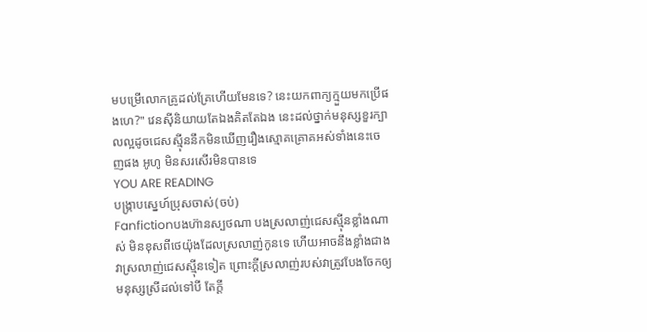មបម្រើលោកគ្រូដល់គ្រែហើយមែនទេ? នេះយកពាក្យក្មួយមកប្រើផងហេ?" វេនស៊ីនិយាយតែឯងគិតតែឯង នេះដល់ថ្នាក់មនុស្សខួរក្បាលល្អដូចជេសស្ម៉ីននឹកមិនឃើញរឿងស្មោគគ្រោគអស់ទាំងនេះចេញផង អូហូ មិនសរសើរមិនបានទេ
YOU ARE READING
បង្ក្រាបស្នេហ៍ប្រុសចាស់(ចប់)
Fanfictionបងហ៊ានស្បថណា បងស្រលាញ់ជេសស្ម៉ីនខ្លាំងណាស់ មិនខុសពីថេយ៉ុងដែលស្រលាញ់កូនទេ ហើយអាចនឹងខ្លាំងជាងវាស្រលាញ់ជេសស្ម៉ីនទៀត ព្រោះក្ដីស្រលាញ់របស់វាត្រូវបែងចែកឲ្យមនុស្សស្រីដល់ទៅបី តែក្ដី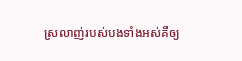ស្រលាញ់របស់បងទាំងអស់គឺឲ្យ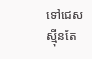ទៅជេសស្ម៉ីនតែ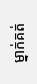ម្នាក់គត់